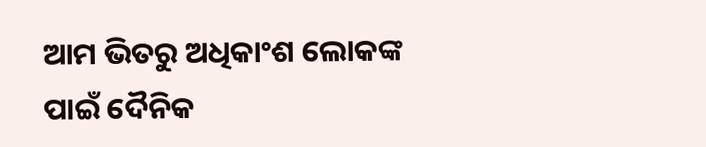ଆମ ଭିତରୁ ଅଧିକାଂଶ ଲୋକଙ୍କ ପାଇଁ ଦୈନିକ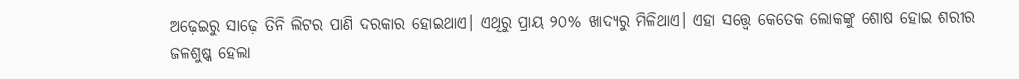ଅଢ଼େଇରୁ ସାଢ଼େ ତିନି ଲିଟର ପାଣି ଦରକାର ହୋଇଥାଏ। ଏଥିରୁ ପ୍ରାୟ ୨୦% ଖାଦ୍ୟରୁ ମିଳିଥାଏ। ଏହା ସତ୍ତ୍ବେ କେତେକ ଲୋକଙ୍କୁ ଶୋଷ ହୋଇ ଶରୀର ଜଳଶୁଷ୍କ ହେଲା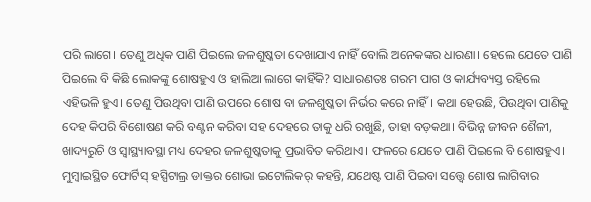ପରି ଲାଗେ। ତେଣୁ ଅଧିକ ପାଣି ପିଇଲେ ଜଳଶୁଷ୍କତା ଦେଖାଯାଏ ନାହିଁ ବୋଲି ଅନେକଙ୍କର ଧାରଣା। ହେଲେ ଯେତେ ପାଣି ପିଇଲେ ବି କିଛି ଲୋକଙ୍କୁ ଶୋଷହୁଏ ଓ ହାଲିଆ ଲାଗେ କାହିଁକି? ସାଧାରଣତଃ ଗରମ ପାଗ ଓ କାର୍ଯ୍ୟବ୍ୟସ୍ତ ରହିଲେ ଏହିଭଳି ହୁଏ। ତେଣୁ ପିଉଥିବା ପାଣି ଉପରେ ଶୋଷ ବା ଜଳଶୁଷ୍କତା ନିର୍ଭର କରେ ନାହିଁ। କଥା ହେଉଛି, ପିଉଥିବା ପାଣିକୁ ଦେହ କିପରି ବିଶୋଷଣ କରି ବଣ୍ଟନ କରିବା ସହ ଦେହରେ ତାକୁ ଧରି ରଖୁଛି, ତାହା ବଡ଼କଥା। ବିଭିନ୍ନ ଜୀବନ ଶୈଳୀ, ଖାଦ୍ୟରୁଚି ଓ ସ୍ବାସ୍ଥ୍ୟାବସ୍ଥା ମଧ୍ୟ ଦେହର ଜଳଶୁଷ୍କତାକୁ ପ୍ରଭାବିତ କରିଥାଏ। ଫଳରେ ଯେତେ ପାଣି ପିଇଲେ ବି ଶୋଷହୁଏ। ମୁମ୍ବାଇସ୍ଥିତ ଫୋର୍ଟିସ୍ ହସ୍ପିଟାଲ୍ର ଡାକ୍ତର ଶୋଭା ଇଟୋଲିକର୍ କହନ୍ତି, ଯଥେଷ୍ଟ ପାଣି ପିଇବା ସତ୍ତ୍ବେ ଶୋଷ ଲାଗିବାର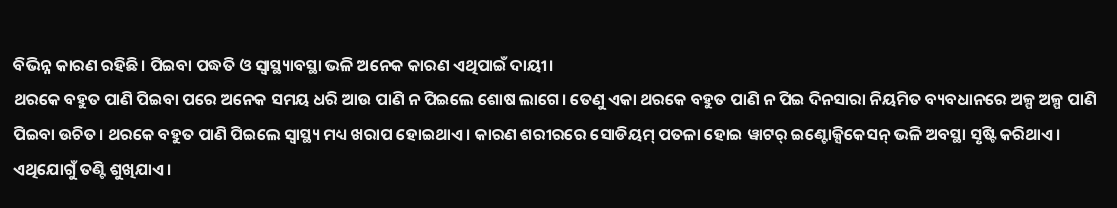ବିଭିନ୍ନ କାରଣ ରହିଛି। ପିଇବା ପଦ୍ଧତି ଓ ସ୍ବାସ୍ଥ୍ୟାବସ୍ଥା ଭଳି ଅନେକ କାରଣ ଏଥିପାଇଁ ଦାୟୀ।
ଥରକେ ବହୁତ ପାଣି ପିଇବା ପରେ ଅନେକ ସମୟ ଧରି ଆଉ ପାଣି ନ ପିଇଲେ ଶୋଷ ଲାଗେ। ତେଣୁ ଏକା ଥରକେ ବହୁତ ପାଣି ନ ପିଇ ଦିନସାରା ନିୟମିତ ବ୍ୟବଧାନରେ ଅଳ୍ପ ଅଳ୍ପ ପାଣି ପିଇବା ଉଚିତ। ଥରକେ ବହୁତ ପାଣି ପିଇଲେ ସ୍ବାସ୍ଥ୍ୟ ମଧ୍ୟ ଖରାପ ହୋଇଥାଏ। କାରଣ ଶରୀରରେ ସୋଡିୟମ୍ ପତଳା ହୋଇ ୱାଟର୍ ଇଣ୍ଟୋକ୍ସିକେସନ୍ ଭଳି ଅବସ୍ଥା ସୃଷ୍ଟି କରିଥାଏ। ଏଥିଯୋଗୁଁ ତଣ୍ଟି ଶୁଖିଯାଏ।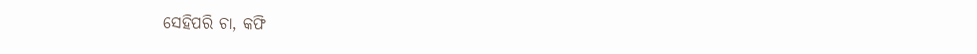ସେହିପରି ଚା, କଫି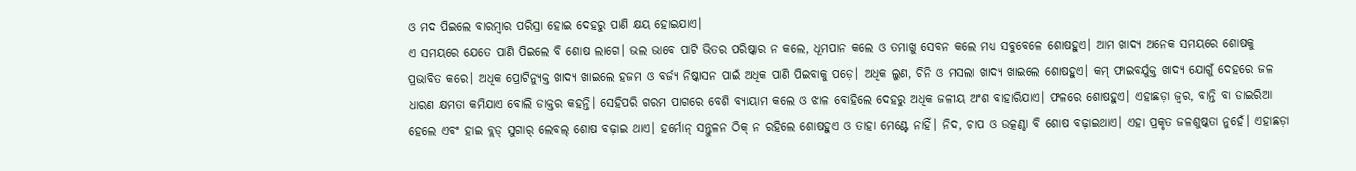ଓ ମଦ ପିଇଲେ ବାରମ୍ବାର ପରିସ୍ରା ହୋଇ ଦେହରୁ ପାଣି କ୍ଷୟ ହୋଇଯାଏ।
ଏ ସମୟରେ ଯେତେ ପାଣି ପିଇଲେ ବି ଶୋଷ ଲାଗେ। ଭଲ ଭାବେ ପାଟି ଭିତର ପରିଷ୍କାର ନ କଲେ, ଧୂମପାନ କଲେ ଓ ତମାଖୁ ସେବନ କଲେ ମଧ୍ୟ ସବୁବେଳେ ଶୋଷହୁଏ। ଆମ ଖାଦ୍ୟ ଅନେକ ସମୟରେ ଶୋଷକୁ ପ୍ରଭାବିତ କରେ। ଅଧିକ ପ୍ରୋଟିନ୍ଯୁକ୍ତ ଖାଦ୍ୟ ଖାଇଲେ ହଜମ ଓ ବର୍ଜ୍ୟ ନିଷ୍କାସନ ପାଇଁ ଅଧିକ ପାଣି ପିଇବାକୁ ପଡ଼େ। ଅଧିକ ଲୁଣ, ଚିନି ଓ ମସଲା ଖାଦ୍ୟ ଖାଇଲେ ଶୋଷହୁଏ। କମ୍ ଫାଇବର୍ଯୁକ୍ତ ଖାଦ୍ୟ ଯୋଗୁଁ ଦେହରେ ଜଳ ଧାରଣ କ୍ଷମତା କମିଯାଏ ବୋଲି ଡାକ୍ତର କହନ୍ତି। ସେହିପରି ଗରମ ପାଗରେ ବେଶି ବ୍ୟାୟାମ କଲେ ଓ ଝାଳ ବୋହିଲେ ଦେହରୁ ଅଧିକ ଜଳୀୟ ଅଂଶ ବାହାରିଯାଏ। ଫଳରେ ଶୋଷହୁଏ। ଏହାଛଡ଼ା ଜ୍ବର, ବାନ୍ତି ବା ଡାଇରିଆ ହେଲେ ଏବଂ ହାଇ ବ୍ଲଡ୍ ସୁଗାର୍ ଲେବଲ୍ ଶୋଷ ବଢ଼ାଇ ଥାଏ। ହର୍ମୋନ୍ ସନ୍ତୁଳନ ଠିକ୍ ନ ରହିଲେ ଶୋଷହୁଏ ଓ ତାହା ମେଣ୍ଟେ ନାହିଁ। ନିଦ, ଚାପ ଓ ଉତ୍କଣ୍ଠା ବି ଶୋଷ ବଢ଼ାଇଥାଏ। ଏହା ପ୍ରକୃତ ଜଳଶୁଷ୍କତା ନୁହେଁ। ଏହାଛଡ଼ା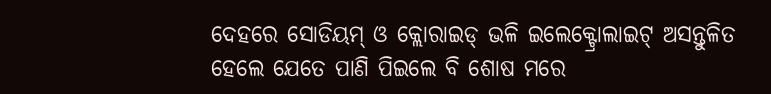ଦେହରେ ସୋଡିୟମ୍ ଓ କ୍ଲୋରାଇଡ୍ ଭଳି ଇଲେକ୍ଟ୍ରୋଲାଇଟ୍ ଅସନ୍ତୁଳିତ ହେଲେ ଯେତେ ପାଣି ପିଇଲେ ବି ଶୋଷ ମରେ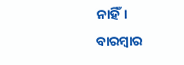ନାହିଁ। ବାରମ୍ବାର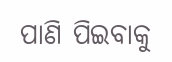ପାଣି ପିଇବାକୁ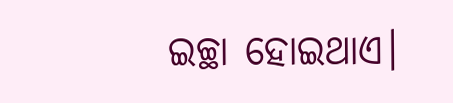ଇଚ୍ଛା ହୋଇଥାଏ।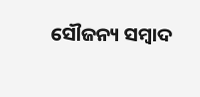ସୌଜନ୍ୟ ସମ୍ବାଦ